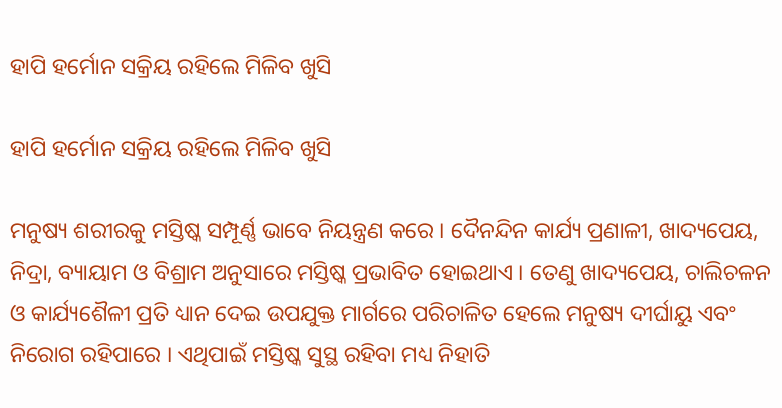ହାପି ହର୍ମୋନ ସକ୍ରିୟ ରହିଲେ ମିଳିବ ଖୁସି

ହାପି ହର୍ମୋନ ସକ୍ରିୟ ରହିଲେ ମିଳିବ ଖୁସି

ମନୁଷ୍ୟ ଶରୀରକୁ ମସ୍ତିଷ୍କ ସମ୍ପୂର୍ଣ୍ଣ ଭାବେ ନିୟନ୍ତ୍ରଣ କରେ । ଦୈନନ୍ଦିନ କାର୍ଯ୍ୟ ପ୍ରଣାଳୀ, ଖାଦ୍ୟପେୟ, ନିଦ୍ରା, ବ୍ୟାୟାମ ଓ ବିଶ୍ରାମ ଅନୁସାରେ ମସ୍ତିଷ୍କ ପ୍ରଭାବିତ ହୋଇଥାଏ । ତେଣୁ ଖାଦ୍ୟପେୟ, ଚାଲିଚଳନ ଓ କାର୍ଯ୍ୟଶୈଳୀ ପ୍ରତି ଧ୍ୟାନ ଦେଇ ଉପଯୁକ୍ତ ମାର୍ଗରେ ପରିଚାଳିତ ହେଲେ ମନୁଷ୍ୟ ଦୀର୍ଘାୟୁ ଏବଂ ନିରୋଗ ରହିପାରେ । ଏଥିପାଇଁ ମସ୍ତିଷ୍କ ସୁସ୍ଥ ରହିବା ମଧ୍ୟ ନିହାତି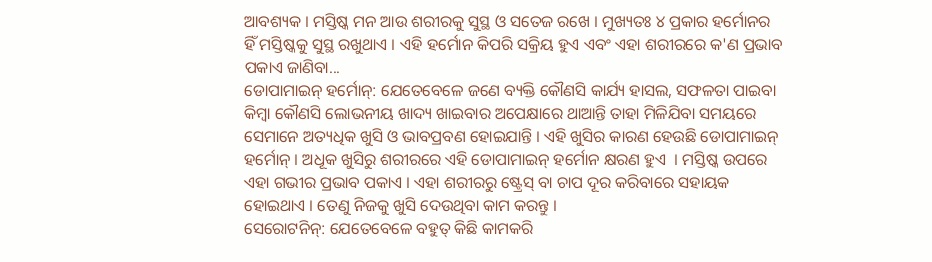ଆବଶ୍ୟକ । ମସ୍ତିଷ୍କ ମନ ଆଉ ଶରୀରକୁ ସୁସ୍ଥ ଓ ସତେଜ ରଖେ । ମୁଖ୍ୟତଃ ୪ ପ୍ରକାର ହର୍ମୋନର ହିଁ ମସ୍ତିଷ୍କକୁ ସୁସ୍ଥ ରଖୁଥାଏ । ଏହି ହର୍ମୋନ କିପରି ସକ୍ରିୟ ହୁଏ ଏବଂ ଏହା ଶରୀରରେ କ'ଣ ପ୍ରଭାବ ପକାଏ ଜାଣିବା...
ଡୋପାମାଇନ୍‌ ହର୍ମୋନ୍‌: ଯେତେବେଳେ ଜଣେ ବ୍ୟକ୍ତି କୌଣସି କାର୍ଯ୍ୟ ହାସଲ, ସଫଳତା ପାଇବା କିମ୍ବା କୌଣସି ଲୋଭନୀୟ ଖାଦ୍ୟ ଖାଇବାର ଅପେକ୍ଷାରେ ଥାଆନ୍ତି ତାହା ମିଳିଯିବା ସମୟରେ ସେମାନେ ଅତ୍ୟଧିକ ଖୁସି ଓ ଭାବପ୍ରବଣ ହୋଇଯାନ୍ତି । ଏହି ଖୁସିର କାରଣ ହେଉଛି ଡୋପାମାଇନ୍‌ ହର୍ମୋନ୍‌ । ଅଧୂକ ଖୁସିରୁ ଶରୀରରେ ଏହି ଡୋପାମାଇନ୍‌ ହର୍ମୋନ କ୍ଷରଣ ହୁଏ  । ମସ୍ତିଷ୍କ ଉପରେ ଏହା ଗଭୀର ପ୍ରଭାବ ପକାଏ । ଏହା ଶରୀରରୁ ଷ୍ଟ୍ରେସ୍‌ ବା ଚାପ ଦୂର କରିବାରେ ସହାୟକ ହୋଇଥାଏ । ତେଣୁ ନିଜକୁ ଖୁସି ଦେଉଥିବା କାମ କରନ୍ତୁ ।
ସେରୋଟନିନ୍‌: ଯେତେବେଳେ ବହୁତ୍‌ କିଛି କାମକରି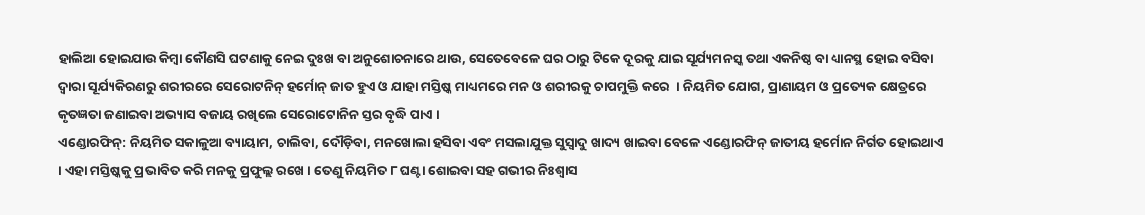ହାଲିଆ ହୋଇଯାଉ କିମ୍ବା କୌଣସି ଘଟଣାକୁ ନେଇ ଦୁଃଖ ବା ଅନୁଶୋଚନାରେ ଥାଉ, ସେତେବେଳେ ଘର ଠାରୁ ଟିକେ ଦୂରକୁ ଯାଇ ସୂର୍ଯ୍ୟମନସ୍କ ତଥା ଏକନିଷ୍ଠ ବା ଧ୍ୟାନସ୍ଥ ହୋଇ ବସିବା ଦ୍ୱାରା ସୂର୍ଯ୍ୟକିରଣରୁ ଶରୀରରେ ସେରୋଟନିନ୍‌ ହର୍ମୋନ୍‌ ଜାତ ହୁଏ ଓ ଯାହା ମସ୍ତିଷ୍କ ମାଧ୍ୟମରେ ମନ ଓ ଶରୀରକୁ ଚାପମୁକ୍ତି କରେ  । ନିୟମିତ ଯୋଗ, ପ୍ରାଣାୟମ ଓ ପ୍ରତ୍ୟେକ କ୍ଷେତ୍ରରେ କୃତଜ୍ଞତା ଜଣାଇବା ଅଭ୍ୟାସ ବଜାୟ ରଖିଲେ ସେରୋଟୋନିନ ସ୍ତର ବୃଦ୍ଧି ପାଏ ।
ଏଣ୍ଡୋରଫିନ୍‌: ନିୟମିତ ସକାଳୁଆ ବ୍ୟାୟାମ, ଚାଲିବା, ଦୌଡ଼ିବା, ମନଖୋଲା ହସିବା ଏବଂ ମସଲାଯୁକ୍ତ ସୁସ୍ୱାଦୁ ଖାଦ୍ୟ ଖାଇବା ବେଳେ ଏଣ୍ଡୋରଫିନ୍‌ ଜାତୀୟ ହର୍ମୋନ ନିର୍ଗତ ହୋଇଥାଏ । ଏହା ମସ୍ତିଷ୍କକୁ ପ୍ରଭାବିତ କରି ମନକୁ ପ୍ରଫୁଲ୍ଲ ରଖେ । ତେଣୁ ନିୟମିତ ୮ ଘଣ୍ଟା ଶୋଇବା ସହ ଗଭୀର ନିଃଶ୍ୱାସ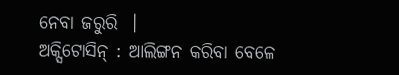ନେବା ଜରୁରି  ।
ଅକ୍ସିଟୋସିନ୍‌ : ଆଲିଙ୍ଗନ କରିବା ବେଳେ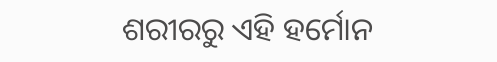ଶରୀରରୁ ଏହି ହର୍ମୋନ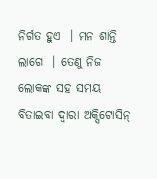ନିର୍ଗତ ହୁଏ  । ମନ ଶାନ୍ତି ଲାଗେ  । ତେଣୁ ନିଜ ଲୋକଙ୍କ ସହ ସମୟ ବିତାଇବା ଦ୍ୱାରା ଅକ୍ସିଟୋସିନ୍‌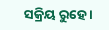ସକ୍ରିୟ ରୁହେ ।